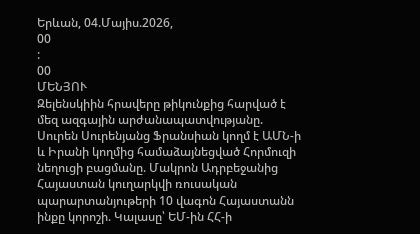Երևան, 04.Մայիս.2026,
00
:
00
ՄԵՆՅՈՒ
Զելենսկիին հրավերը թիկունքից հարված է մեզ ազգային արժանապատվությանը. Սուրեն Սուրենյանց Ֆրանսիան կողմ է ԱՄՆ-ի և Իրանի կողմից համաձայնեցված Հորմուզի նեղուցի բացմանը. Մակրոն Ադրբեջանից Հայաստան կուղարկվի ռուսական պարարտանյութերի 10 վագոն Հայաստանն ինքը կորոշի. Կալասը՝ ԵՄ-ին ՀՀ-ի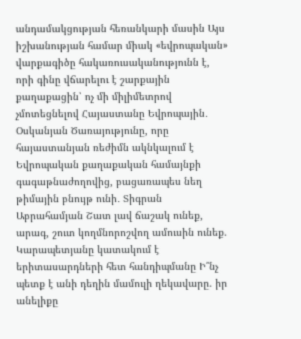անդամակցության հեռանկարի մասին Այս իշխանության համար միակ «եվրոպական» վարքագիծը հակառուսականությունն է, որի գինը վճարելու է շարքային քաղաքացին՝ ոչ մի միլիմետրով չմոտեցնելով Հայաստանը Եվրոպային․ Օսկանյան Ծառայությունը, որը հայաստանյան ռեժիմն ակնկալում է Եվրոպական քաղաքական համայնքի գագաթնաժողովից, բացառապես նեղ թիմային բնույթ ունի․ Տիգրան Աբրահամյան Շատ լավ ճաշակ ունեք, արագ, շուտ կողմնորոշվող ամուսին ունեք. Կարապետյանը կատակում է երիտասարդների հետ հանդիպմանը Ի՞նչ պետք է անի դեղին մամուլի ղեկավարը. իր անելիքը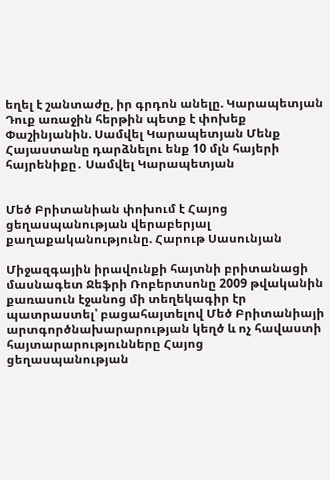եղել է շանտաժը, իր գրդոն անելը. Կարապետյան Դուք առաջին հերթին պետք է փոխեք Փաշինյանին. Սամվել Կարապետյան Մենք Հայաստանը դարձնելու ենք 10 մլն հայերի հայրենիքը․ Սամվել Կարապետյան


Մեծ Բրիտանիան փոխում է Հայոց ցեղասպանության վերաբերյալ քաղաքականությունը. Հարութ Սասունյան

Միջազգային իրավունքի հայտնի բրիտանացի մասնագետ Ջեֆրի Ռոբերտսոնը 2009 թվականին քառասուն էջանոց մի տեղեկագիր էր պատրաստել՝ բացահայտելով Մեծ Բրիտանիայի արտգործնախարարության կեղծ և ոչ հավաստի հայտարարությունները Հայոց ցեղասպանության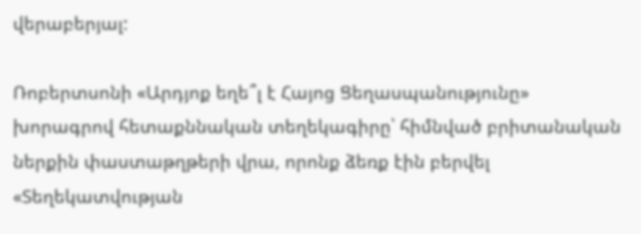վերաբերյալ:

Ռոբերտսոնի «Արդյոք եղե՞լ է Հայոց Ցեղասպանությունը» խորագրով հետաքննական տեղեկագիրը՝ հիմնված բրիտանական ներքին փաստաթղթերի վրա, որոնք ձեռք էին բերվել «Տեղեկատվության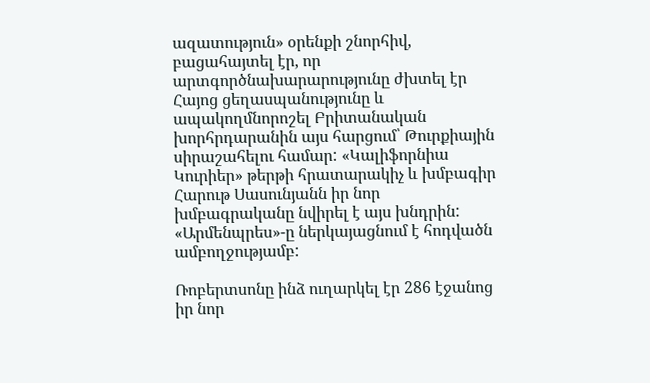ազատություն» օրենքի շնորհիվ, բացահայտել էր, որ արտգործնախարարությունը ժխտել էր Հայոց ցեղասպանությունը և ապակողմնորոշել Բրիտանական խորհրդարանին այս հարցում՝ Թուրքիային սիրաշահելու համար: «Կալիֆորնիա Կուրիեր» թերթի հրատարակիչ և խմբագիր Հարութ Սասունյանն իր նոր խմբագրականը նվիրել է այս խնդրին: «Արմենպրես»-ը ներկայացնում է հոդվածն ամբողջությամբ:

Ռոբերտսոնը ինձ ուղարկել էր 286 էջանոց իր նոր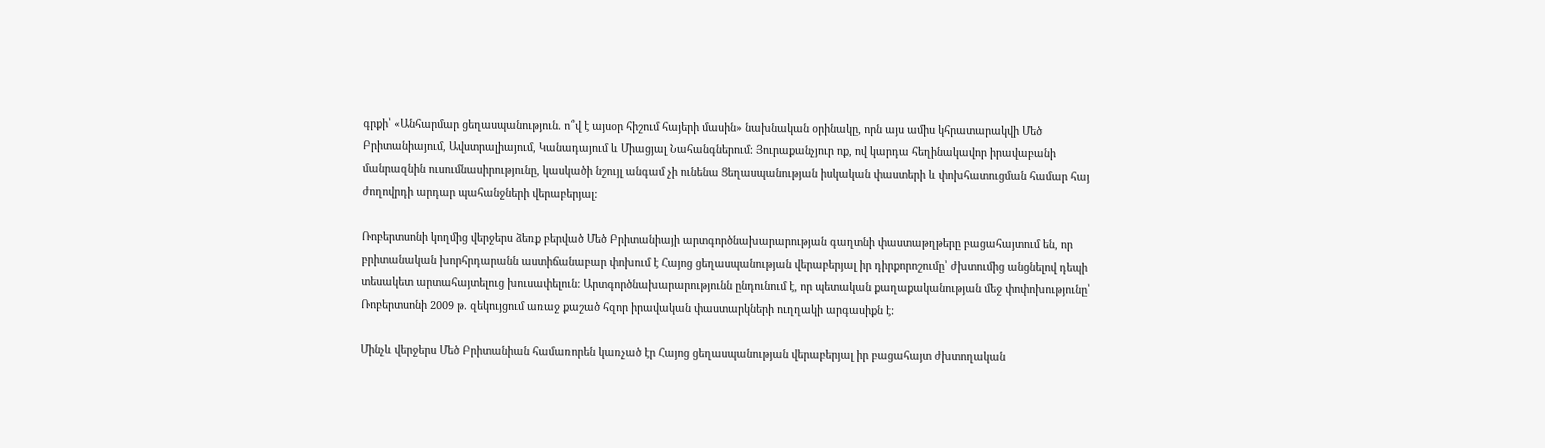գրքի՝ «Անհարմար ցեղասպանություն. ո՞վ է այսօր հիշում հայերի մասին» նախնական օրինակը, որն այս ամիս կհրատարակվի Մեծ Բրիտանիայում, Ավստրալիայում, Կանադայում և Միացյալ Նահանգներում: Յուրաքանչյուր ոք, ով կարդա հեղինակավոր իրավաբանի մանրազնին ուսումնասիրությունը, կասկածի նշույլ անգամ չի ունենա Ցեղասպանության իսկական փաստերի և փոխհատուցման համար հայ ժողովրդի արդար պահանջների վերաբերյալ:

Ռոբերտսոնի կողմից վերջերս ձեռք բերված Մեծ Բրիտանիայի արտգործնախարարության գաղտնի փաստաթղթերը բացահայտում են, որ բրիտանական խորհրդարանն աստիճանաբար փոխում է Հայոց ցեղասպանության վերաբերյալ իր դիրքորոշումը՝ ժխտումից անցնելով դեպի տեսակետ արտահայտելուց խուսափելուն: Արտգործնախարարությունն ընդունում է, որ պետական քաղաքականության մեջ փոփոխությունը՝ Ռոբերտսոնի 2009 թ. զեկույցում առաջ քաշած հզոր իրավական փաստարկների ուղղակի արգասիքն է:

Մինչև վերջերս Մեծ Բրիտանիան համառորեն կառչած էր Հայոց ցեղասպանության վերաբերյալ իր բացահայտ ժխտողական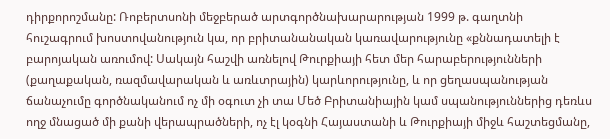դիրքորոշմանը: Ռոբերտսոնի մեջբերած արտգործնախարարության 1999 թ. գաղտնի հուշագրում խոստովանություն կա, որ բրիտանանական կառավարությունը «քննադատելի է բարոյական առումով: Սակայն հաշվի առնելով Թուրքիայի հետ մեր հարաբերությունների (քաղաքական, ռազմավարական և առևտրային) կարևորությունը, և որ ցեղասպանության ճանաչումը գործնականում ոչ մի օգուտ չի տա Մեծ Բրիտանիային կամ սպանություններից դեռևս ողջ մնացած մի քանի վերապրածների, ոչ էլ կօգնի Հայաստանի և Թուրքիայի միջև հաշտեցմանը,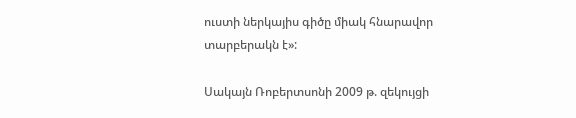ուստի ներկայիս գիծը միակ հնարավոր տարբերակն է»:

Սակայն Ռոբերտսոնի 2009 թ. զեկույցի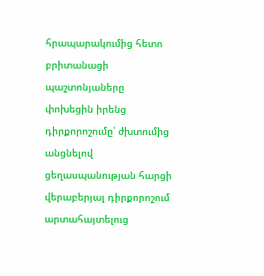հրապարակումից հետո բրիտանացի պաշտոնյաները փոխեցին իրենց դիրքորոշումը՝ ժխտումից անցնելով ցեղասպանության հարցի վերաբերյալ դիրքորոշում արտահայտելուց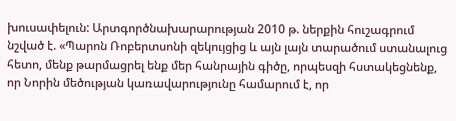խուսափելուն: Արտգործնախարարության 2010 թ. ներքին հուշագրում նշված է. «Պարոն Ռոբերտսոնի զեկույցից և այն լայն տարածում ստանալուց հետո, մենք թարմացրել ենք մեր հանրային գիծը, որպեսզի հստակեցնենք, որ Նորին մեծության կառավարությունը համարում է, որ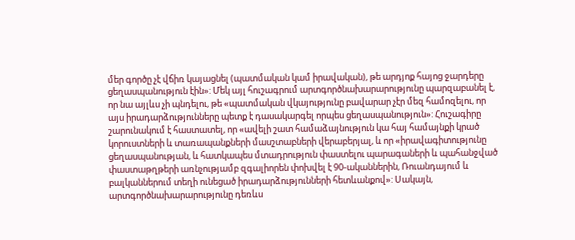մեր գործը չէ վճիռ կայացնել (պատմական կամ իրավական), թե արդյոք հայոց ջարդերը ցեղասպանություն էին»: Մեկ այլ հուշագրում արտգործնախարարությունը պարզաբանել է, որ նա այլևս չի պնդելու, թե «պատմական վկայությունը բավարար չէր մեզ համոզելու, որ այս իրադարձությունները պետք է դասակարգել որպես ցեղասպանություն»: Հուշագիրը շարունակում է հաստատել, որ «ավելի շատ համաձայնություն կա հայ համայնքի կրած կորուստների և տառապանքների մասշտաբների վերաբերյալ, և որ «իրավագիտությունը ցեղասպանության, և հատկապես մտադրություն փաստելու պարագաների և պահանջված փաստաթղթերի առնչությամբ զգալիորեն փոխվել է 90-ականներին, Ռուանդայում և բալկաններում տեղի ունեցած իրադարձությունների հետևանքով»: Սակայն, արտգործնախարարությունը դեռևս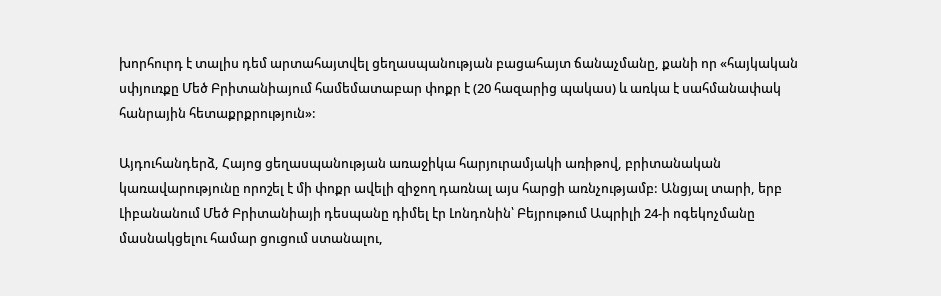խորհուրդ է տալիս դեմ արտահայտվել ցեղասպանության բացահայտ ճանաչմանը, քանի որ «հայկական սփյուռքը Մեծ Բրիտանիայում համեմատաբար փոքր է (20 հազարից պակաս) և առկա է սահմանափակ հանրային հետաքրքրություն»:

Այդուհանդերձ, Հայոց ցեղասպանության առաջիկա հարյուրամյակի առիթով, բրիտանական կառավարությունը որոշել է մի փոքր ավելի զիջող դառնալ այս հարցի առնչությամբ: Անցյալ տարի, երբ Լիբանանում Մեծ Բրիտանիայի դեսպանը դիմել էր Լոնդոնին՝ Բեյրութում Ապրիլի 24-ի ոգեկոչմանը մասնակցելու համար ցուցում ստանալու,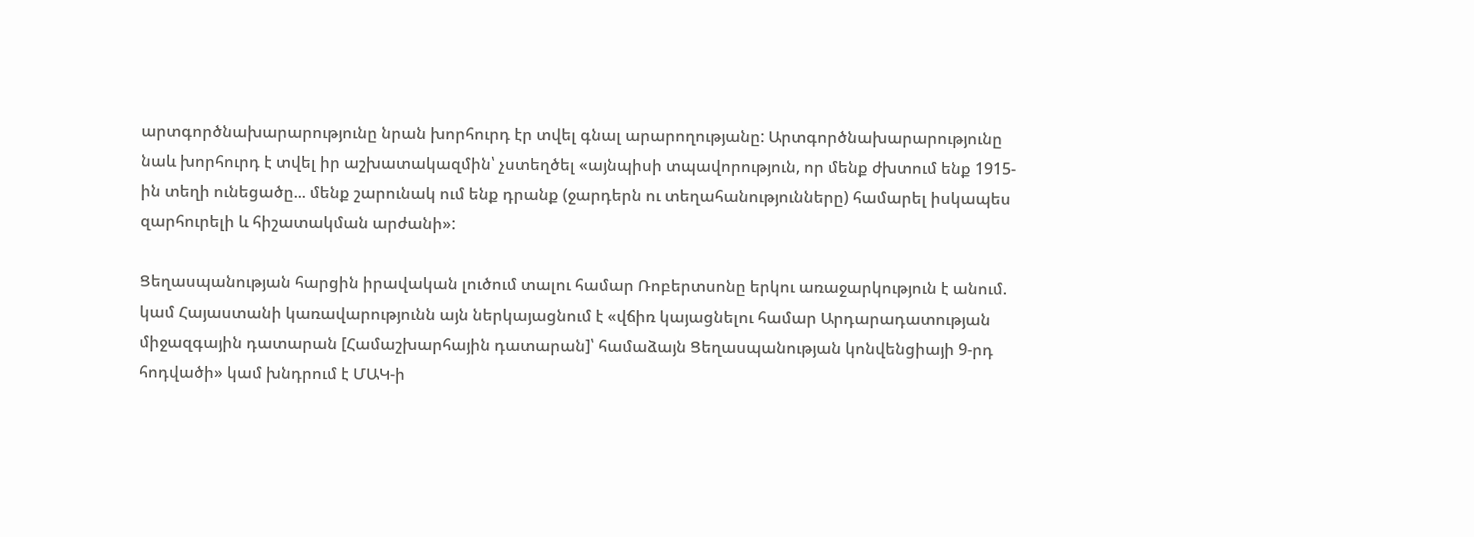արտգործնախարարությունը նրան խորհուրդ էր տվել գնալ արարողությանը: Արտգործնախարարությունը նաև խորհուրդ է տվել իր աշխատակազմին՝ չստեղծել «այնպիսի տպավորություն, որ մենք ժխտում ենք 1915-ին տեղի ունեցածը... մենք շարունակ ում ենք դրանք (ջարդերն ու տեղահանությունները) համարել իսկապես զարհուրելի և հիշատակման արժանի»:

Ցեղասպանության հարցին իրավական լուծում տալու համար Ռոբերտսոնը երկու առաջարկություն է անում. կամ Հայաստանի կառավարությունն այն ներկայացնում է «վճիռ կայացնելու համար Արդարադատության միջազգային դատարան [Համաշխարհային դատարան]՝ համաձայն Ցեղասպանության կոնվենցիայի 9-րդ հոդվածի» կամ խնդրում է ՄԱԿ-ի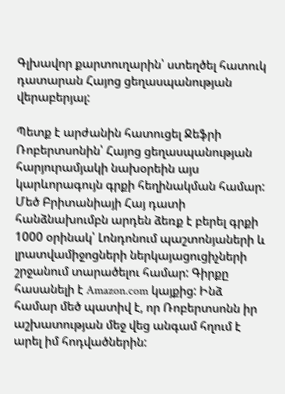Գլխավոր քարտուղարին՝ ստեղծել հատուկ դատարան Հայոց ցեղասպանության վերաբերյալ:

Պետք է արժանին հատուցել Ջեֆրի Ռոբերտսոնին՝ Հայոց ցեղասպանության հարյուրամյակի նախօրեին այս կարևորագույն գրքի հեղինակման համար: Մեծ Բրիտանիայի Հայ դատի հանձնախումբն արդեն ձեռք է բերել գրքի 1000 օրինակ՝ Լոնդոնում պաշտոնյաների և լրատվամիջոցների ներկայացուցիչների շրջանում տարածելու համար: Գիրքը հասանելի է Amazon.com կայքից: Ինձ համար մեծ պատիվ է, որ Ռոբերտսոնն իր աշխատության մեջ վեց անգամ հղում է արել իմ հոդվածներին: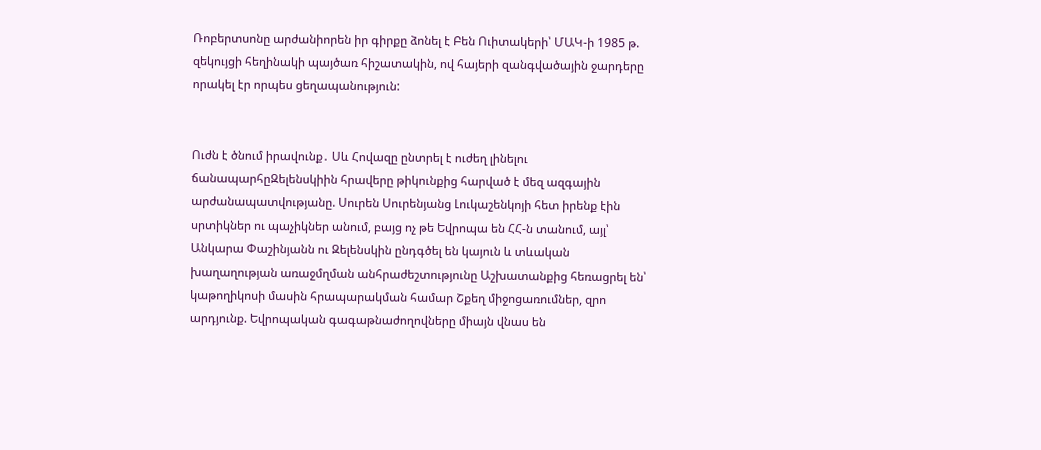Ռոբերտսոնը արժանիորեն իր գիրքը ձոնել է Բեն Ուիտակերի՝ ՄԱԿ-ի 1985 թ. զեկույցի հեղինակի պայծառ հիշատակին, ով հայերի զանգվածային ջարդերը որակել էր որպես ցեղապանություն:


Ուժն է ծնում իրավունք․ Սև Հովազը ընտրել է ուժեղ լինելու ճանապարհըԶելենսկիին հրավերը թիկունքից հարված է մեզ ազգային արժանապատվությանը. Սուրեն Սուրենյանց Լուկաշենկոյի հետ իրենք էին սրտիկներ ու պաչիկներ անում, բայց ոչ թե Եվրոպա են ՀՀ-ն տանում, այլ՝ Անկարա Փաշինյանն ու Զելենսկին ընդգծել են կայուն և տևական խաղաղության առաջմղման անհրաժեշտությունը Աշխատանքից հեռացրել են՝ կաթողիկոսի մասին հրապարակման համար Շքեղ միջոցառումներ, զրո արդյունք. Եվրոպական գագաթնաժողովները միայն վնաս են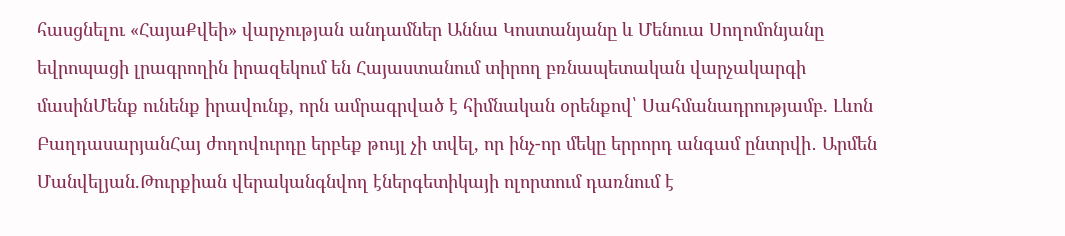հասցնելու «ՀայաՔվեի» վարչության անդամներ Աննա Կոստանյանը և Մենուա Սողոմոնյանը եվրոպացի լրագրողին իրազեկում են Հայաստանում տիրող բռնապետական վարչակարգի մասինՄենք ունենք իրավունք, որն ամրագրված է հիմնական օրենքով՝ Սահմանադրությամբ. Լևոն ԲաղդասարյանՀայ ժողովուրդը երբեք թույլ չի տվել, որ ինչ-որ մեկը երրորդ անգամ ընտրվի․ Արմեն Մանվելյան.Թուրքիան վերականգնվող էներգետիկայի ոլորտում դառնում է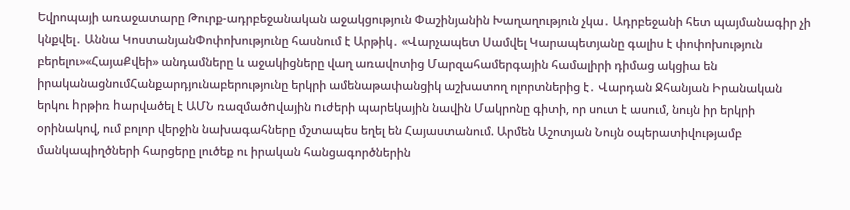Եվրոպայի առաջատարը Թուրք-ադրբեջանական աջակցություն Փաշինյանին Խաղաղություն չկա․ Ադրբեջանի հետ պայմանագիր չի կնքվել․ Աննա ԿոստանյանՓոփոխությունը հասնում է Արթիկ․ «Վարչապետ Սամվել Կարապետյանը գալիս է փոփոխություն բերելու»«ՀայաՔվեի» անդամները և աջակիցները վաղ առավոտից Մարզահամերգային համալիրի դիմաց ակցիա են իրականացնումՀանքարդյունաբերությունը երկրի ամենաթափանցիկ աշխատող ոլորտներից է․ Վարդան Ջհանյան Իրանական երկու hրթիռ hարվածել է ԱՄՆ ռազմածnվային nւժերի պարեկային նավին Մակրոնը գիտի, որ սուտ է ասում, նույն իր երկրի օրինակով, ում բոլոր վերջին նախագահները մշտապես եղել են Հայաստանում. Արմեն Աշոտյան Նույն օպերատիվությամբ մանկապիղծների հարցերը լուծեք ու իրական հանցագործներին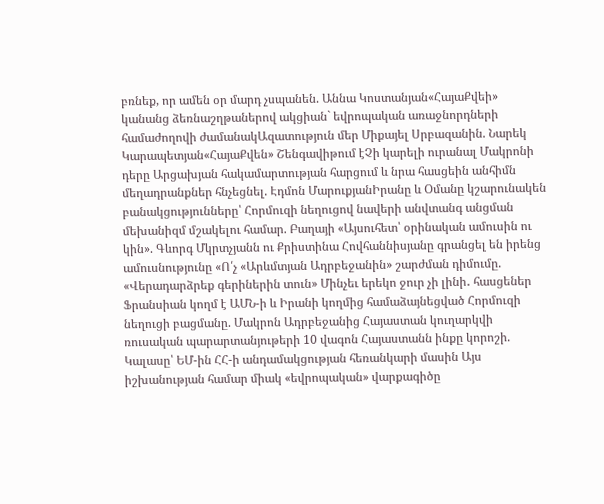բռնեք, որ ամեն օր մարդ չսպանեն. Աննա Կոստանյան«ՀայաՔվեի» կանանց ձեռնաշղթաներով ակցիան` եվրոպական առաջնորդների համաժողովի ժամանակԱզատություն մեր Միքայել Սրբազանին. Նարեկ Կարապետյան«ՀայաՔվեն» Շենգավիթում էՉի կարելի ուրանալ Մակրոնի դերը Արցախյան հակամարտության հարցում և նրա հասցեին անհիմն մեղադրանքներ հնչեցնել. Էդմոն ՄարուքյանԻրանը և Օմանը կշարունակեն բանակցությունները՝ Հորմուզի նեղուցով նավերի անվտանգ անցման մեխանիզմ մշակելու համար. Բաղայի «Այսուհետ՝ օրինական ամուսին ու կին». Գևորգ Մկրտչյանն ու Քրիստինա Հովհաննիսյանը գրանցել են իրենց ամուսնությունը «Ո՛չ «Արևմտյան Ադրբեջանին» շարժման դիմումը. «Վերադարձրեք գերիներին տուն» Մինչեւ երեկո ջուր չի լինի․ հասցեներ Ֆրանսիան կողմ է ԱՄՆ-ի և Իրանի կողմից համաձայնեցված Հորմուզի նեղուցի բացմանը. Մակրոն Ադրբեջանից Հայաստան կուղարկվի ռուսական պարարտանյութերի 10 վագոն Հայաստանն ինքը կորոշի. Կալասը՝ ԵՄ-ին ՀՀ-ի անդամակցության հեռանկարի մասին Այս իշխանության համար միակ «եվրոպական» վարքագիծը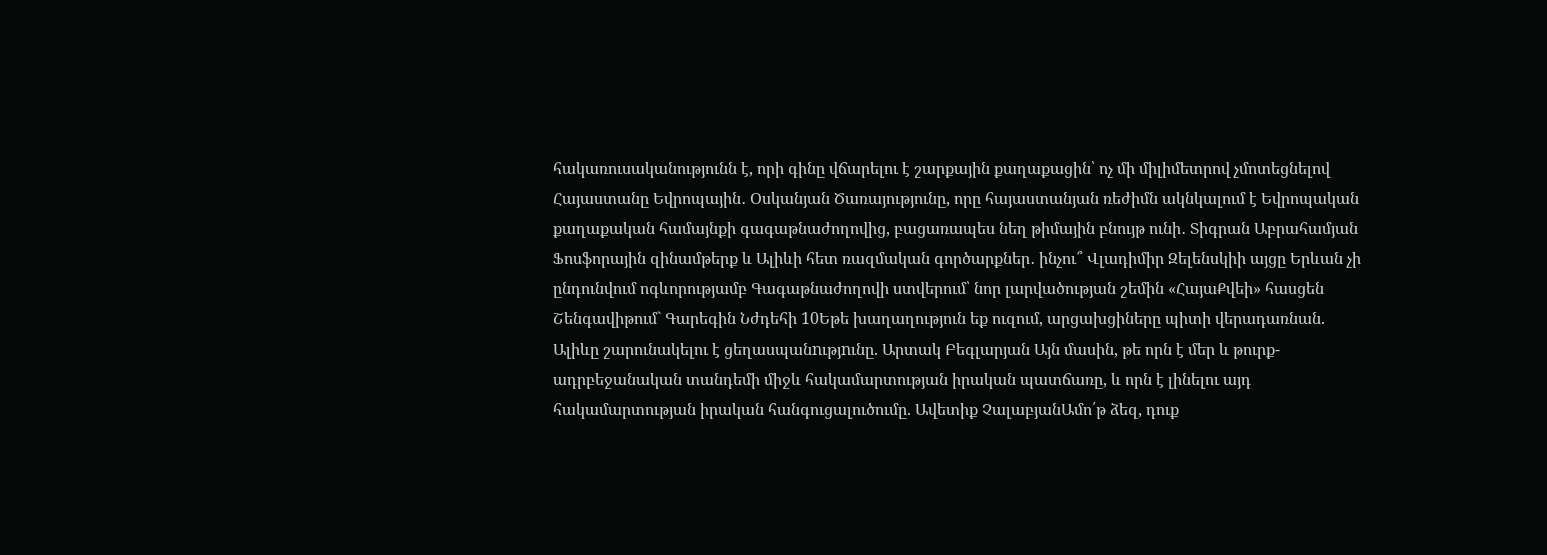հակառուսականությունն է, որի գինը վճարելու է շարքային քաղաքացին՝ ոչ մի միլիմետրով չմոտեցնելով Հայաստանը Եվրոպային․ Օսկանյան Ծառայությունը, որը հայաստանյան ռեժիմն ակնկալում է Եվրոպական քաղաքական համայնքի գագաթնաժողովից, բացառապես նեղ թիմային բնույթ ունի․ Տիգրան Աբրահամյան Ֆոսֆորային զինամթերք և Ալիևի հետ ռազմական գործարքներ․ ինչու՞ Վլադիմիր Զելենսկիի այցը Երևան չի ընդունվում ոգևորությամբ Գագաթնաժողովի ստվերում՝ նոր լարվածության շեմին «ՀայաՔվեի» հասցեն Շենգավիթում` Գարեգին Նժդեհի 10Եթե խաղաղություն եք ուզում, արցախցիները պիտի վերադառնան. Ալիևը շարունակելու է ցեղասպանnւթյnւնը. Արտակ Բեգլարյան Այն մասին, թե որն է մեր և թուրք-ադրբեջանական տանդեմի միջև հակամարտության իրական պատճառը, և որն է լինելու այդ հակամարտության իրական հանգուցալուծումը. Ավետիք ՉալաբյանԱմո՛թ ձեզ, դուք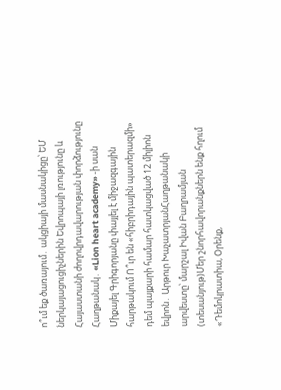ո՞ւմ եք ծառայում․ ակցիայի մասնակիցը՝ ԵՄ ներկայացուցիչներին Եվրոպայի լռությունը և Հայաստանի ժողովրդավարության փորձությունը Հաղթանակ․ «Lion heart academy» -ի սան Միքայել Գրիգորյանը փայլել է միջազգային հարթակում Ո՞ւր են «հիբրիդային պատերազմի» դեմ պայքարի համար հատկացված 12 միլիոն եվրոն․ Արթուր ԽաչատրյանՀաղթանակի արվեստը՝ մարշալ Իվան Բաղրամյան (տեսանյութ)Մեր շնորհավորանքներն ենք հղում «Դեմոկրատիա, Օրենք,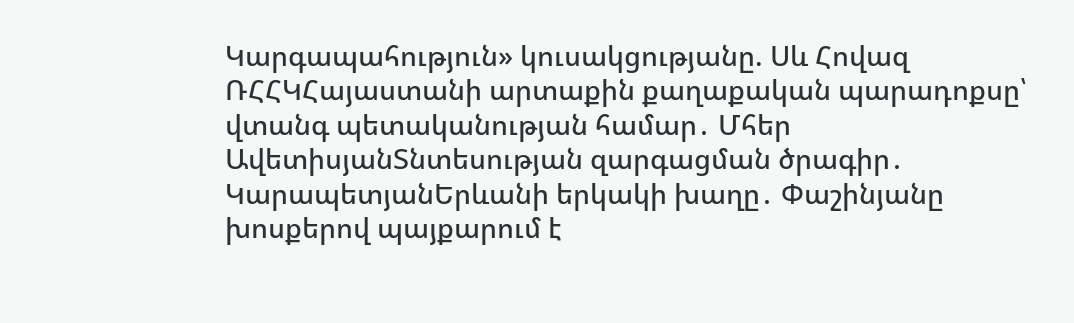Կարգապահություն» կուսակցությանը. Սև Հովազ ՌՀՀԿՀայաստանի արտաքին քաղաքական պարադոքսը՝ վտանգ պետականության համար․ Մհեր ԱվետիսյանՏնտեսության զարգացման ծրագիր․ ԿարապետյանԵրևանի երկակի խաղը․ Փաշինյանը խոսքերով պայքարում է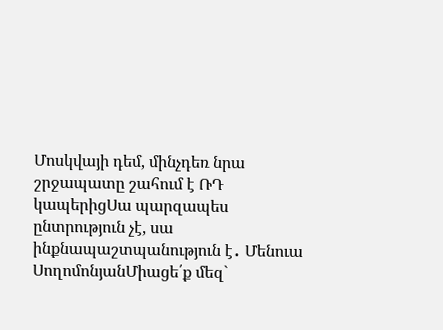Մոսկվայի դեմ, մինչդեռ նրա շրջապատը շահում է ՌԴ կապերիցՍա պարզապես ընտրություն չէ, սա ինքնապաշտպանություն է․ Մենուա ՍողոմոնյանՄիացե՛ք մեզ`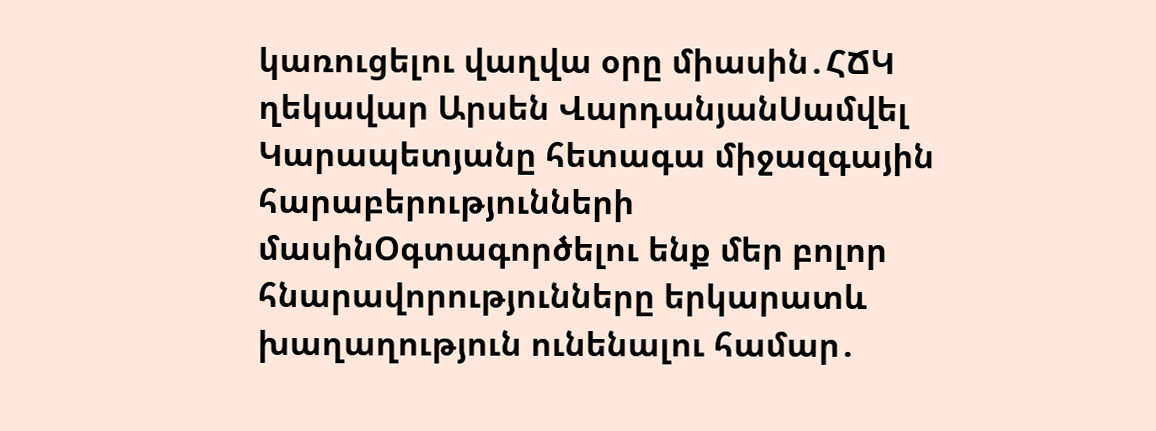կառուցելու վաղվա օրը միասին․ՀՃԿ ղեկավար Արսեն ՎարդանյանՍամվել Կարապետյանը հետագա միջազգային հարաբերությունների մասինՕգտագործելու ենք մեր բոլոր հնարավորությունները երկարատև խաղաղություն ունենալու համար․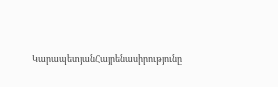ԿարապետյանՀայրենասիրությունը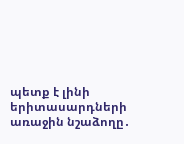պետք է լինի երիտասարդների առաջին նշաձողը․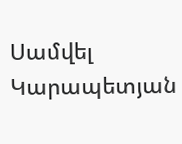Սամվել Կարապետյան